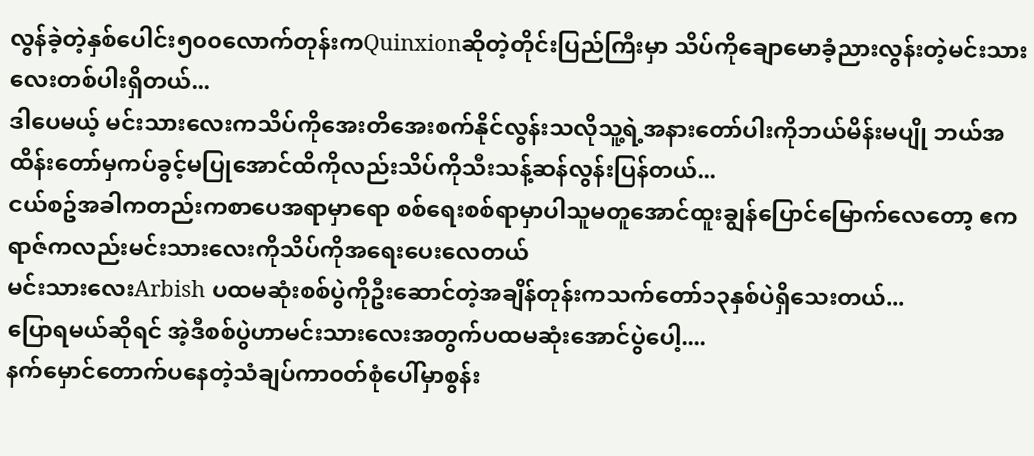လွန်ခဲ့တဲ့နှစ်ပေါင်း၅၀၀လောက်တုန်းကQuinxionဆိုတဲ့တိုင်းပြည်ကြီးမှာ သိပ်ကိုချောမောခံ့ညားလွန်းတဲ့မင်းသားလေးတစ်ပါးရှိတယ်...
ဒါပေမယ့် မင်းသားလေးကသိပ်ကိုအေးတိအေးစက်နိုင်လွန်းသလိုသူ့ရဲ့အနားတော်ပါးကိုဘယ်မိန်းမပျို ဘယ်အထိန်းတော်မှကပ်ခွင့်မပြုအောင်ထိကိုလည်းသိပ်ကိုသီးသန့်ဆန်လွန်းပြန်တယ်...
ငယ်စဥ်အခါကတည်းကစာပေအရာမှာရော စစ်ရေးစစ်ရာမှာပါသူမတူအောင်ထူးချွန်ပြောင်မြောက်လေတော့ ဧကရာဇ်ကလည်းမင်းသားလေးကိုသိပ်ကိုအရေးပေးလေတယ်
မင်းသားလေးArbish ပထမဆုံးစစ်ပွဲကိုဦးဆောင်တဲ့အချိန်တုန်းကသက်တော်၁၃နှစ်ပဲရှိသေးတယ်...
ပြောရမယ်ဆိုရင် အဲ့ဒီစစ်ပွဲဟာမင်းသားလေးအတွက်ပထမဆုံးအောင်ပွဲပေါ့....
နက်မှောင်တောက်ပနေတဲ့သံချပ်ကာ၀တ်စုံပေါ်မှာစွန်း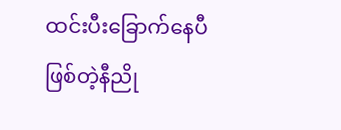ထင်းပီးခြောက်နေပီဖြစ်တဲ့နီညို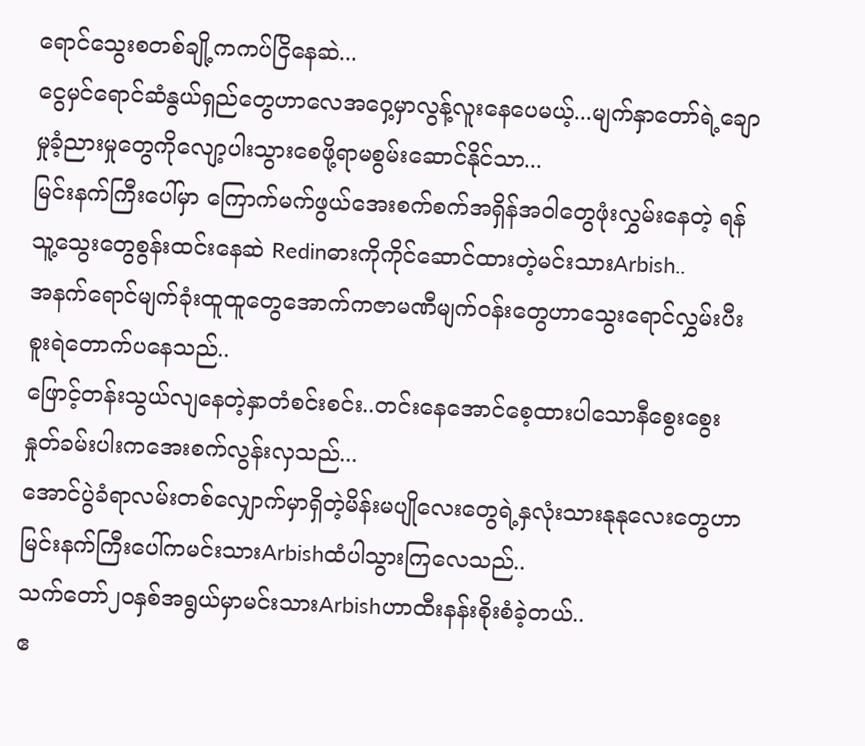ရောင်သွေးစတစ်ချို့ကကပ်ငြိနေဆဲ...
ငွေမှင်ရောင်ဆံနွယ်ရှည်တွေဟာလေအဝှေ့မှာလွန့်လူးနေပေမယ့်...မျက်နှာတော်ရဲ့ချောမှုခံ့ညားမှုတွေကိုလျော့ပါးသွားစေဖို့ရာမစွမ်းဆောင်နိုင်သာ...
မြင်းနက်ကြီးပေါ်မှာ ကြောက်မက်ဖွယ်အေးစက်စက်အရှိန်အ၀ါတွေဖုံးလွှမ်းနေတဲ့ ရန်သူ့သွေးတွေစွန်းထင်းနေဆဲ Redinဓားကိုကိုင်ဆောင်ထားတဲ့မင်းသားArbish..
အနက်ရောင်မျက်ခုံးထူထူတွေအောက်ကဇာမဏီမျက်၀န်းတွေဟာသွေးရောင်လွှမ်းပီးစူးရဲတောက်ပနေသည်..
ဖြောင့်တန်းသွယ်လျနေတဲ့နှာတံစင်းစင်း..တင်းနေအောင်စေ့ထားပါသောနီစွေးစွေးနှုတ်ခမ်းပါးကအေးစက်လွန်းလှသည်...
အောင်ပွဲခံရာလမ်းတစ်လျှောက်မှာရှိတဲ့မိန်းမပျိုလေးတွေရဲ့နှလုံးသားနုနုလေးတွေဟာ မြင်းနက်ကြီးပေါ်ကမင်းသားArbishထံပါသွားကြလေသည်..
သက်တော်၂၀နှစ်အရွယ်မှာမင်းသားArbishဟာထီးနန်းစိုးစံခဲ့တယ်..
ဧ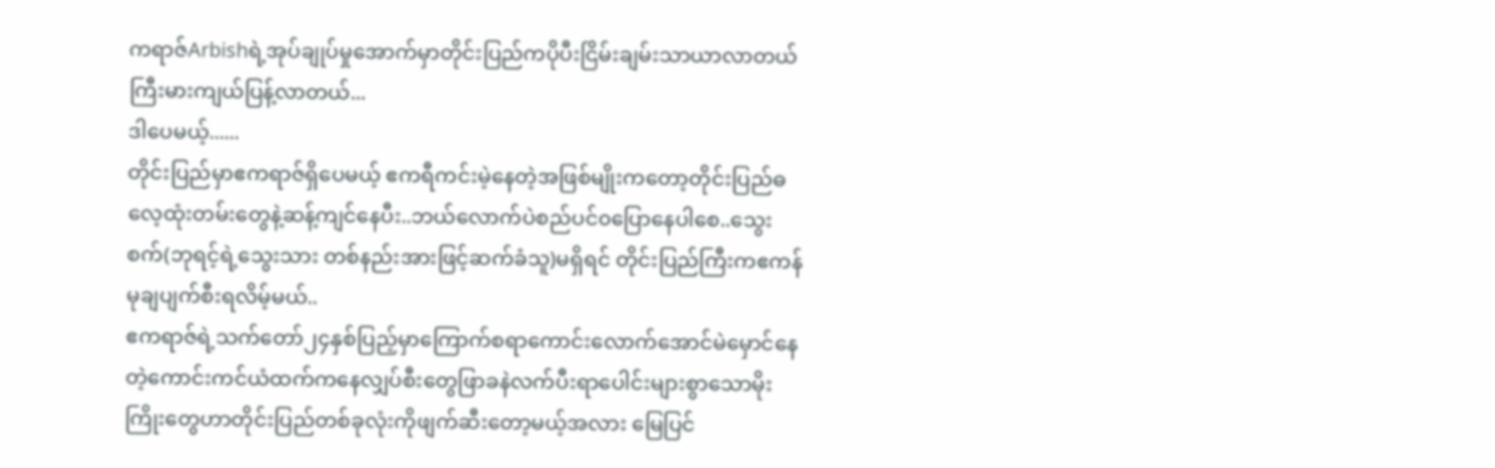ကရာဇ်Arbishရဲ့အုပ်ချုပ်မှုအောက်မှာတိုင်းပြည်ကပိုပီးငြိမ်းချမ်းသာယာလာတယ် ကြီးမားကျယ်ပြန့်လာတယ်...
ဒါပေမယ့်......
တိုင်းပြည်မှာဧကရာဇ်ရှိပေမယ့် ဧကရီကင်းမဲ့နေတဲ့အဖြစ်မျိုးကတော့တိုင်းပြည်ဓလေ့ထုံးတမ်းတွေနဲ့ဆန့်ကျင်နေပီး..ဘယ်လောက်ပဲစည်ပင်၀ပြောနေပါစေ..သွေးစက်(ဘုရင့်ရဲ့သွေးသား တစ်နည်းအားဖြင့်ဆက်ခံသူ)မရှိရင် တိုင်းပြည်ကြီးကဧကန်မုချပျက်စီးရလိမ့်မယ်..
ဧကရာဇ်ရဲ့သက်တော်၂၄နှစ်ပြည့်မှာကြောက်စရာကောင်းလောက်အောင်မဲမှောင်နေတဲ့ကောင်းကင်ယံထက်ကနေလျှပ်စီးတွေဖြာခနဲလက်ပီးရာပေါင်းများစွာသောမိုးကြိုးတွေဟာတိုင်းပြည်တစ်ခုလုံးကိုဖျက်ဆီးတော့မယ့်အလား မြေပြင်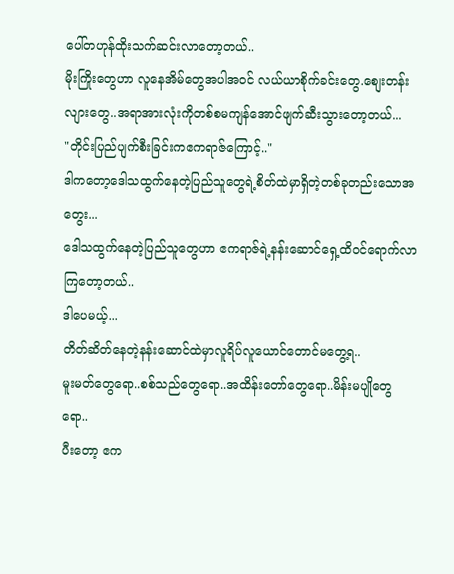ပေါ်တဟုန်ထိုးသက်ဆင်းလာတော့တယ်..
မိုးကြိုးတွေဟာ လူနေအိမ်တွေအပါအ၀င် လယ်ယာစိုက်ခင်းတွေ.စျေးတန်းလျားတွေ..အရာအားလုံးကိုတစ်စမကျန်အောင်ဖျက်ဆီးသွားတော့တယ်...
"တိုင်းပြည်ပျက်စီးခြင်းကဧကရာဇ်ကြောင့်.."
ဒါကတော့ဒေါသထွက်နေတဲ့ပြည်သူတွေရဲ့စိတ်ထဲမှာရှိတဲ့တစ်ခုတည်းသောအတွေး...
ဒေါသထွက်နေတဲ့ပြည်သူတွေဟာ ဧကရာဇ်ရဲ့နန်းဆောင်ရှေ့ထိ၀င်ရောက်လာကြတော့တယ်..
ဒါပေမယ့်...
တိတ်ဆိတ်နေတဲ့နန်းဆောင်ထဲမှာလူရိပ်လူယောင်တောင်မတွေ့ရ..
မူးမတ်တွေရော..စစ်သည်တွေရော..အထိန်းတော်တွေရော..မိန်းမပျိုတွေရော..
ပီးတော့ ဧက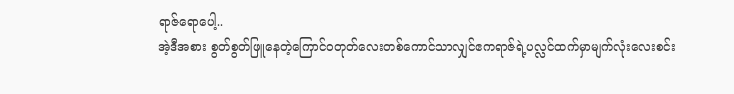ရာဇ်ရောပေါ့..
အဲ့ဒီအစား စွတ်စွတ်ဖြူနေတဲ့ကြောင်၀တုတ်လေးတစ်ကောင်သာလျှင်ဧကရာဇ်ရဲ့ပလ္လင်ထက်မှာမျက်လုံးလေးစင်း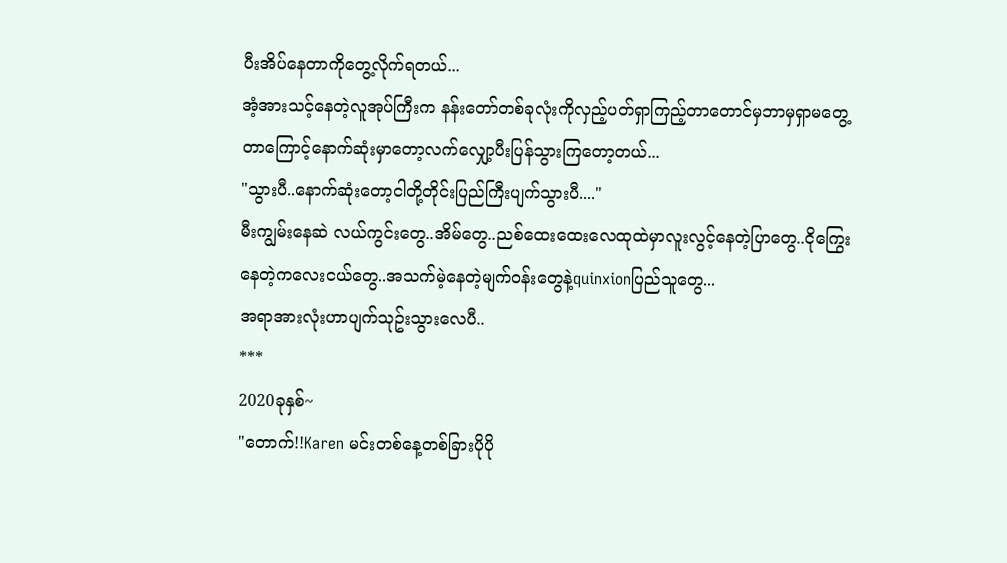ပီးအိပ်နေတာကိုတွေ့လိုက်ရတယ်...
အံ့အားသင့်နေတဲ့လူအုပ်ကြီးက နန်းတော်တစ်ခုလုံးကိုလှည့်ပတ်ရှာကြည့်တာတောင်မှဘာမှရှာမတွေ့တာကြောင့်နောက်ဆုံးမှာတော့လက်လျှော့ပီးပြန်သွားကြတော့တယ်...
"သွားပီ..နောက်ဆုံးတော့ငါတို့တိုင်းပြည်ကြီးပျက်သွားပီ...."
မီးကျွမ်းနေဆဲ လယ်ကွင်းတွေ..အိမ်တွေ..ညစ်ထေးထေးလေထုထဲမှာလူးလွင့်နေတဲ့ပြာတွေ..ငိုကြွေးနေတဲ့ကလေးငယ်တွေ..အသက်မဲ့နေတဲ့မျက်၀န်းတွေနဲ့quinxionပြည်သူတွေ...
အရာအားလုံးဟာပျက်သုဥ်းသွားလေပီ..
***
2020ခုနှစ်~
"တောက်!!Karen မင်းတစ်နေ့တစ်ခြားပိုပို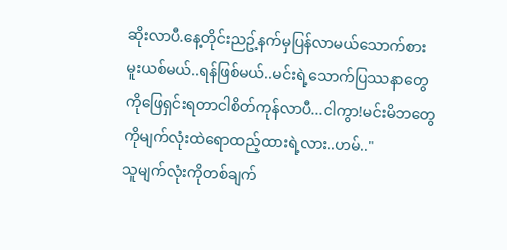ဆိုးလာပီ.နေ့တိုင်းညဥ့်နက်မှပြန်လာမယ်သောက်စားမူးယစ်မယ်..ရန်ဖြစ်မယ်..မင်းရဲ့သောက်ပြဿနာတွေကိုဖြေရှင်းရတာငါစိတ်ကုန်လာပီ...ငါကွာ!မင်းမိဘတွေကိုမျက်လုံးထဲရောထည့်ထားရဲ့လား..ဟမ်.."
သူမျက်လုံးကိုတစ်ချက်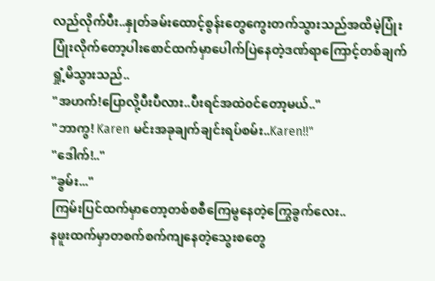လည်လိုက်ပီး..နှုတ်ခမ်းထောင့်စွန်းတွေကွေးတက်သွားသည်အထိမဲ့ပြုံးပြုံးလိုက်တော့ပါးစောင်ထက်မှာပေါက်ပြဲနေတဲ့ဒဏ်ရာကြောင့်တစ်ချက်ရှုံ့မိသွားသည်..
"အဟက်!ပြောလို့ပီးပီလား..ပီးရင်အထဲ၀င်တော့မယ်.."
"ဘာကွ! Karen မင်းအခုချက်ချင်းရပ်စမ်း..Karen!!"
"ဒေါက်!.."
"ခွမ်း..."
ကြမ်းပြင်ထက်မှာတော့တစ်စစီကြေမွနေတဲ့ကြွေခွက်လေး..
နဖူးထက်မှာတစက်စက်ကျနေတဲ့သွေးစတွေ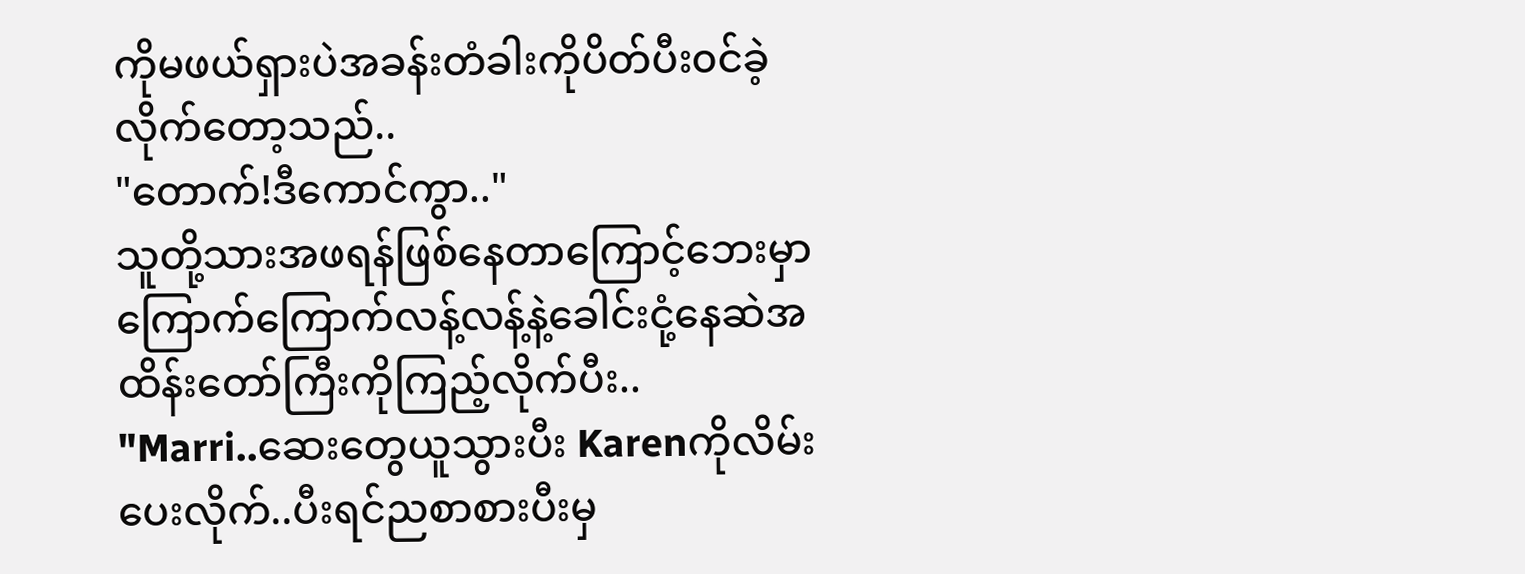ကိုမဖယ်ရှားပဲအခန်းတံခါးကိုပိတ်ပီး၀င်ခဲ့လိုက်တော့သည်..
"တောက်!ဒီကောင်ကွာ.."
သူတို့သားအဖရန်ဖြစ်နေတာကြောင့်ဘေးမှာကြောက်ကြောက်လန့်လန့်နဲ့ခေါင်းငုံ့နေဆဲအထိန်းတော်ကြီးကိုကြည့်လိုက်ပီး..
"Marri..ဆေးတွေယူသွားပီး Karenကိုလိမ်းပေးလိုက်..ပီးရင်ညစာစားပီးမှ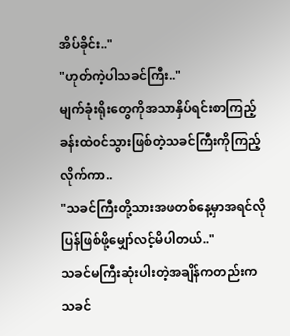အိပ်ခိုင်း.."
"ဟုတ်ကဲ့ပါသခင်ကြီး.."
မျက်ခုံးရိုးတွေကိုအသာနှိပ်ရင်းစာကြည့်ခန်းထဲ၀င်သွားဖြစ်တဲ့သခင်ကြီးကိုကြည့်လိုက်ကာ..
"သခင်ကြီးတို့သားအဖတစ်နေ့မှာအရင်လိုပြန်ဖြစ်ဖို့မျှော်လင့်မိပါတယ်.."
သခင်မကြီးဆုံးပါးတဲ့အချိန်ကတည်းကသခင်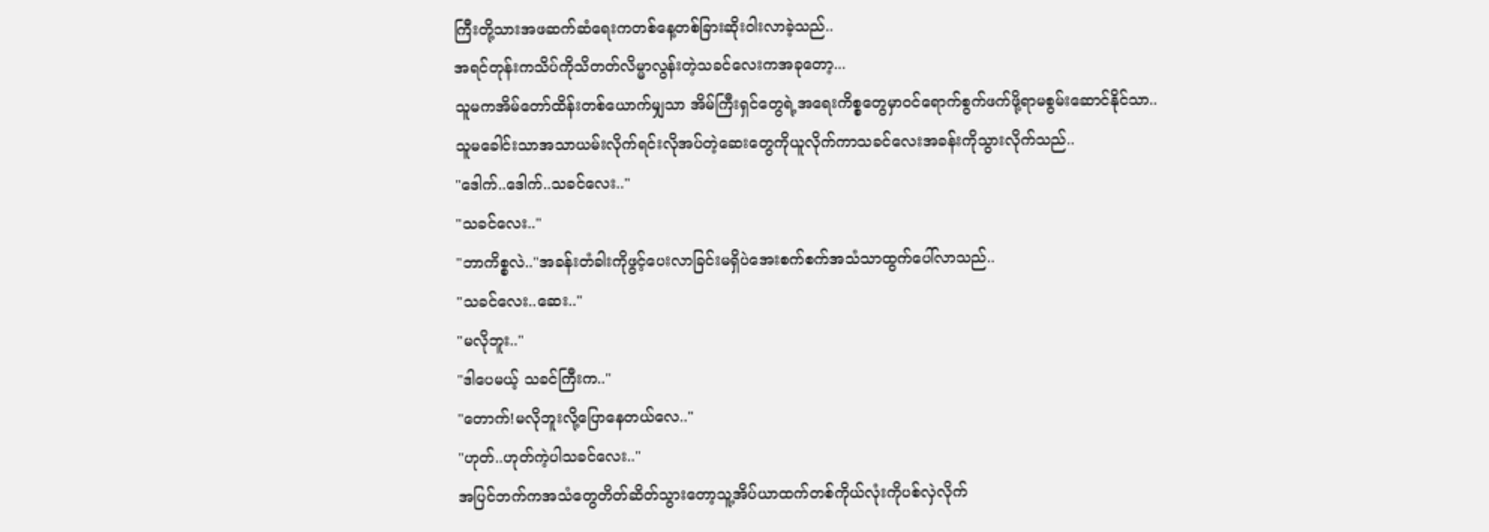ကြီးတို့သားအဖဆက်ဆံရေးကတစ်နေ့တစ်ခြားဆိုး၀ါးလာခဲ့သည်..
အရင်တုန်းကသိပ်ကိုသိတတ်လိမ္မာလွန်းတဲ့သခင်လေးကအခုတော့...
သူမကအိမ်တော်ထိန်းတစ်ယောက်မျှသာ အိမ်ကြီးရှင်တွေရဲ့အရေးကိစ္စတွေမှာ၀င်ရောက်စွက်ဖက်ဖို့ရာမစွမ်းဆောင်နိုင်သာ..
သူမခေါင်းသာအသာယမ်းလိုက်ရင်းလိုအပ်တဲ့ဆေးတွေကိုယူလိုက်ကာသခင်လေးအခန်းကိုသွားလိုက်သည်..
"ဒေါက်..ဒေါက်..သခင်လေး.."
"သခင်လေး.."
"ဘာကိစ္စလဲ.."အခန်းတံခါးကိုဖွင့်ပေးလာခြင်းမရှိပဲအေးစက်စက်အသံသာထွက်ပေါ်လာသည်..
"သခင်လေး..ဆေး.."
"မလိုဘူး.."
"ဒါပေမယ့် သခင်ကြီးက.."
"တောက်!မလိုဘူးလို့ပြောနေတယ်လေ.."
"ဟုတ်..ဟုတ်ကဲ့ပါသခင်လေး.."
အပြင်ဘက်ကအသံတွေတိတ်ဆိတ်သွားတော့သူ့အိပ်ယာထက်တစ်ကိုယ်လုံးကိုပစ်လှဲလိုက်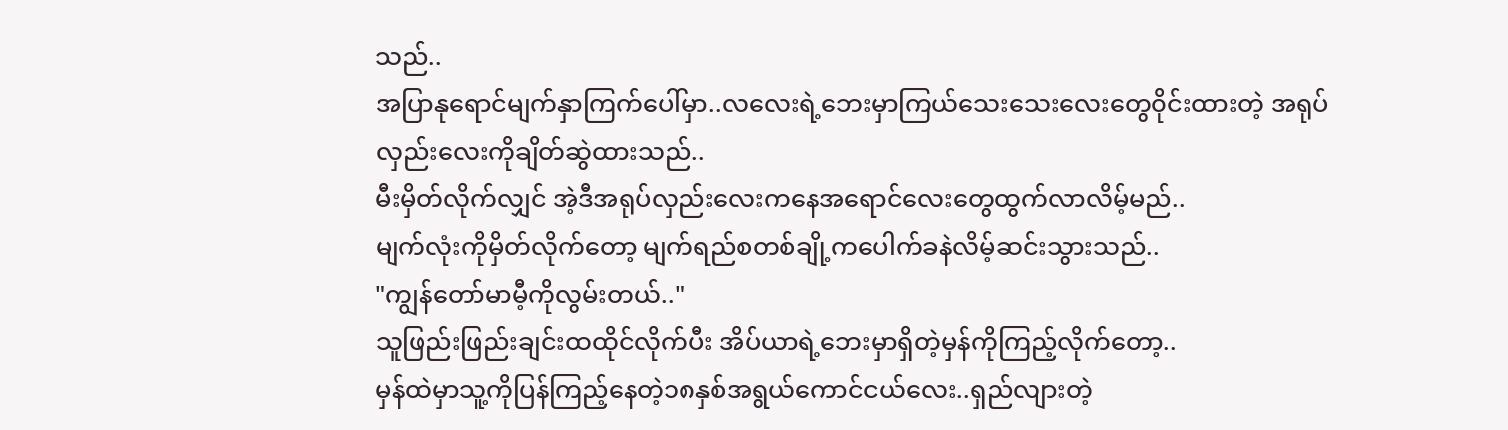သည်..
အပြာနုရောင်မျက်နှာကြက်ပေါ်မှာ..လလေးရဲ့ဘေးမှာကြယ်သေးသေးလေးတွေ၀ိုင်းထားတဲ့ အရုပ်လှည်းလေးကိုချိတ်ဆွဲထားသည်..
မီးမှိတ်လိုက်လျှင် အဲ့ဒီအရုပ်လှည်းလေးကနေအရောင်လေးတွေထွက်လာလိမ့်မည်..
မျက်လုံးကိုမှိတ်လိုက်တော့ မျက်ရည်စတစ်ချို့ကပေါက်ခနဲလိမ့်ဆင်းသွားသည်..
"ကျွန်တော်မာမီ့ကိုလွမ်းတယ်.."
သူဖြည်းဖြည်းချင်းထထိုင်လိုက်ပီး အိပ်ယာရဲ့ဘေးမှာရှိတဲ့မှန်ကိုကြည့်လိုက်တော့..
မှန်ထဲမှာသူ့ကိုပြန်ကြည့်နေတဲ့၁၈နှစ်အရွယ်ကောင်ငယ်လေး..ရှည်လျားတဲ့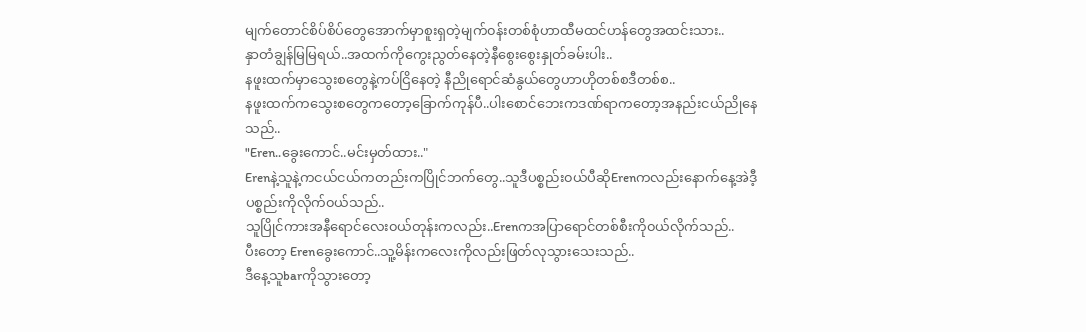မျက်တောင်စိပ်စိပ်တွေအောက်မှာစူးရှတဲ့မျက်၀န်းတစ်စုံဟာထီမထင်ဟန်တွေအထင်းသား..
နှာတံချွန်မြမြရယ်..အထက်ကိုကွေးညွတ်နေတဲ့နီစွေးစွေးနှုတ်ခမ်းပါး..
နဖူးထက်မှာသွေးစတွေနဲ့ကပ်ငြိနေတဲ့ နီညိုရောင်ဆံနွယ်တွေဟာဟိုတစ်စဒီတစ်စ..
နဖူးထက်ကသွေးစတွေကတော့ခြောက်ကုန်ပီ..ပါးစောင်ဘေးကဒဏ်ရာကတော့အနည်းငယ်ညိုနေသည်..
"Eren..ခွေးကောင်..မင်းမှတ်ထား.."
Erenနဲ့သူနဲ့ကငယ်ငယ်ကတည်းကပြိုင်ဘက်တွေ..သူဒီပစ္စည်း၀ယ်ပီဆိုErenကလည်းနောက်နေ့အဲဒီ့ပစ္စည်းကိုလိုက်၀ယ်သည်..
သူပြိုင်ကားအနီရောင်လေး၀ယ်တုန်းကလည်း..Erenကအပြာရောင်တစ်စီးကို၀ယ်လိုက်သည်..
ပီးတော့ Erenခွေးကောင်..သူ့မိန်းကလေးကိုလည်းဖြတ်လုသွားသေးသည်..
ဒီနေ့သူbarကိုသွားတော့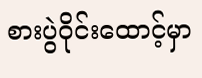စားပွဲ၀ိုင်းထောင့်မှာ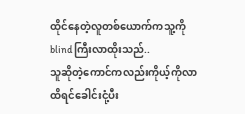ထိုင်နေတဲ့လူတစ်ယောက်ကသူ့ကိုblindကြီးလာထိုးသည်..
သူဆိုတဲ့ကောင်ကလည်းကိုယ့်ကိုလာထိရင်ခေါင်းငုံ့ပီး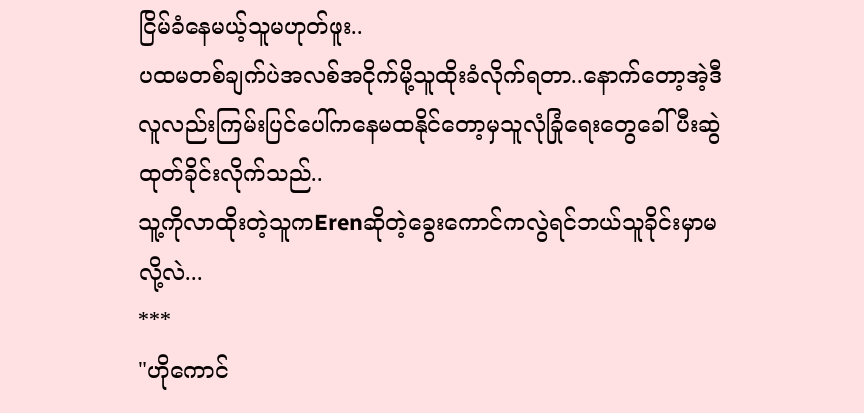ငြိမ်ခံနေမယ့်သူမဟုတ်ဖူး..
ပထမတစ်ချက်ပဲအလစ်အငိုက်မို့သူထိုးခံလိုက်ရတာ..နောက်တော့အဲ့ဒီလူလည်းကြမ်းပြင်ပေါ်ကနေမထနိုင်တော့မှသူလုံခြုံရေးတွေခေါ်ပီးဆွဲထုတ်ခိုင်းလိုက်သည်..
သူ့ကိုလာထိုးတဲ့သူကErenဆိုတဲ့ခွေးကောင်ကလွဲရင်ဘယ်သူခိုင်းမှာမလို့လဲ...
***
"ဟိုကောင်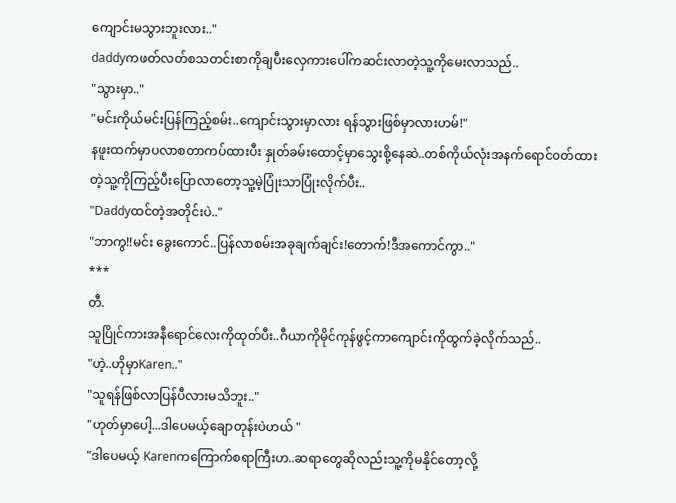ကျောင်းမသွားဘူးလား.."
daddyကဖတ်လတ်စသတင်းစာကိုချပီးလှေကားပေါ်ကဆင်းလာတဲ့သူ့ကိုမေးလာသည်..
"သွားမှာ.."
"မင်းကိုယ်မင်းပြန်ကြည့်စမ်း..ကျောင်းသွားမှာလား ရန်သွားဖြစ်မှာလားဟမ်!"
နဖူးထက်မှာပလာစတာကပ်ထားပီး နှုတ်ခမ်းထောင့်မှာသွေးစို့နေဆဲ..တစ်ကိုယ်လုံးအနက်ရောင်၀တ်ထားတဲ့သူ့ကိုကြည့်ပီးပြောလာတော့သူ့မဲ့ပြုံးသာပြုံးလိုက်ပီး..
"Daddyထင်တဲ့အတိုင်းပဲ.."
"ဘာကွ!!မင်း ခွေးကောင်..ပြန်လာစမ်းအခုချက်ချင်း!တောက်!ဒီအကောင်ကွာ.."
***
တီ.
သူပြိုင်ကားအနီရောင်လေးကိုထုတ်ပီး..ဂီယာကိုမိုင်ကုန်ဖွင့်ကာကျောင်းကိုထွက်ခဲ့လိုက်သည်..
"ဟဲ့..ဟိုမှာKaren.."
"သူရန်ဖြစ်လာပြန်ပီလားမသိဘူး.."
"ဟုတ်မှာပေါ့...ဒါပေမယ့်ချောတုန်းပဲဟယ် "
"ဒါပေမယ့် Karenကကြောက်စရာကြီးဟ..ဆရာတွေဆိုလည်းသူ့ကိုမနိုင်တော့လို့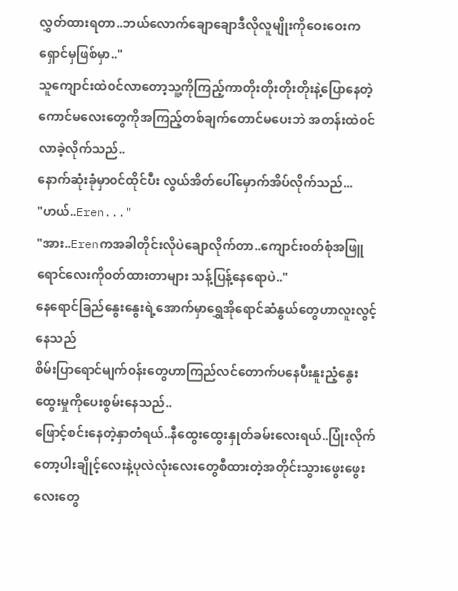လွှတ်ထားရတာ..ဘယ်လောက်ချောချောဒီလိုလူမျိုးကိုဝေးဝေးကရှောင်မှဖြစ်မှာ.."
သူကျောင်းထဲ၀င်လာတော့သူ့ကိုကြည့်ကာတိုးတိုးတိုးတိုးနဲ့ပြောနေတဲ့ကောင်မလေးတွေကိုအကြည့်တစ်ချက်တောင်မပေးဘဲ အတန်းထဲ၀င်လာခဲ့လိုက်သည်..
နောက်ဆုံးခုံမှာ၀င်ထိုင်ပီး လွယ်အိတ်ပေါ်မှောက်အိပ်လိုက်သည်...
"ဟယ်..Eren..."
"အား..Erenကအခါတိုင်းလိုပဲချောလိုက်တာ..ကျောင်း၀တ်စုံအဖြူရောင်လေးကို၀တ်ထားတာများ သန့်ပြန့်နေရောပဲ.."
နေရောင်ခြည်နွေးနွေးရဲ့အောက်မှာရွှေအိုရောင်ဆံနွယ်တွေဟာလူးလွင့်နေသည်
စိမ်းပြာရောင်မျက်၀န်းတွေဟာကြည်လင်တောက်ပနေပီးနူးညံ့နွေးထွေးမှုကိုပေးစွမ်းနေသည်..
ဖြောင့်စင်းနေတဲ့နှာတံရယ်..နီထွေးထွေးနှုတ်ခမ်းလေးရယ်..ပြုံးလိုက်တော့ပါးချိုင့်လေးနဲ့ပုလဲလုံးလေးတွေစီထားတဲ့အတိုင်းသွားဖွေးဖွေးလေးတွေ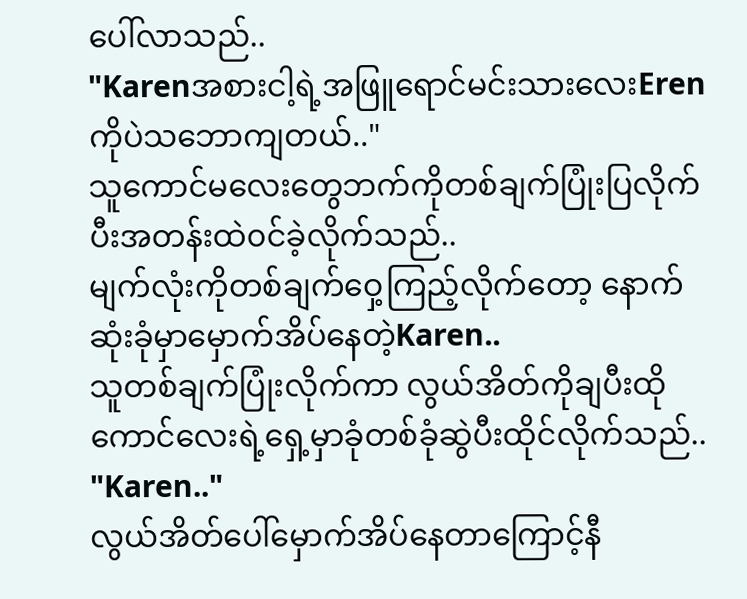ပေါ်လာသည်..
"Karenအစားငါ့ရဲ့အဖြူရောင်မင်းသားလေးErenကိုပဲသဘောကျတယ်.."
သူကောင်မလေးတွေဘက်ကိုတစ်ချက်ပြုံးပြလိုက်ပီးအတန်းထဲ၀င်ခဲ့လိုက်သည်..
မျက်လုံးကိုတစ်ချက်ဝှေ့ကြည့်လိုက်တော့ နောက်ဆုံးခုံမှာမှောက်အိပ်နေတဲ့Karen..
သူတစ်ချက်ပြုံးလိုက်ကာ လွယ်အိတ်ကိုချပီးထိုကောင်လေးရဲ့ရှေ့မှာခုံတစ်ခုံဆွဲပီးထိုင်လိုက်သည်..
"Karen.."
လွယ်အိတ်ပေါ်မှောက်အိပ်နေတာကြောင့်နီ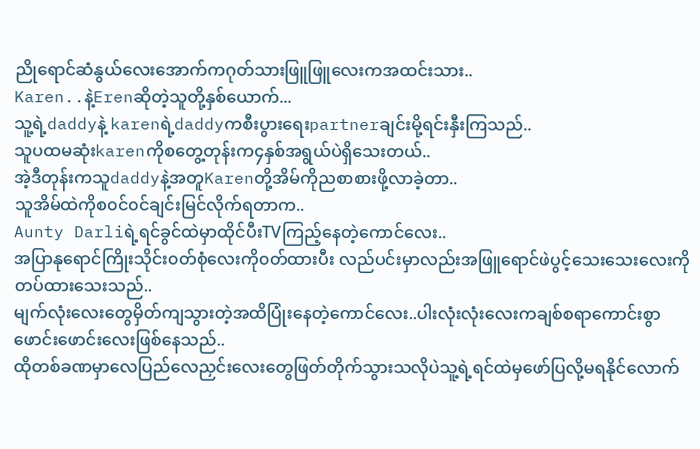ညိုရောင်ဆံနွယ်လေးအောက်ကဂုတ်သားဖြူဖြူလေးကအထင်းသား..
Karen..နဲ့Erenဆိုတဲ့သူတို့နှစ်ယောက်...
သူ့ရဲ့daddyနဲ့ karenရဲ့daddyကစီးပွားရေးpartnerချင်းမို့ရင်းနှီးကြသည်..
သူပထမဆုံးkarenကိုစတွေ့တုန်းက၄နှစ်အရွယ်ပဲရှိသေးတယ်..
အဲ့ဒီတုန်းကသူdaddyနဲ့အတူKarenတို့အိမ်ကိုညစာစားဖို့လာခဲ့တာ..
သူအိမ်ထဲကိုစ၀င်၀င်ချင်းမြင်လိုက်ရတာက..
Aunty Darliရဲ့ရင်ခွင်ထဲမှာထိုင်ပီးTVကြည့်နေတဲ့ကောင်လေး..
အပြာနုရောင်ကြိုးသိုင်း၀တ်စုံလေးကို၀တ်ထားပီး လည်ပင်းမှာလည်းအဖြူရောင်ဖဲပွင့်သေးသေးလေးကိုတပ်ထားသေးသည်..
မျက်လုံးလေးတွေမှိတ်ကျသွားတဲ့အထိပြုံးနေတဲ့ကောင်လေး..ပါးလုံးလုံးလေးကချစ်စရာကောင်းစွာဖောင်းဖောင်းလေးဖြစ်နေသည်..
ထိုတစ်ခဏမှာလေပြည်လေညှင်းလေးတွေဖြတ်တိုက်သွားသလိုပဲသူ့ရဲ့ရင်ထဲမှဖော်ပြလို့မရနိုင်လောက်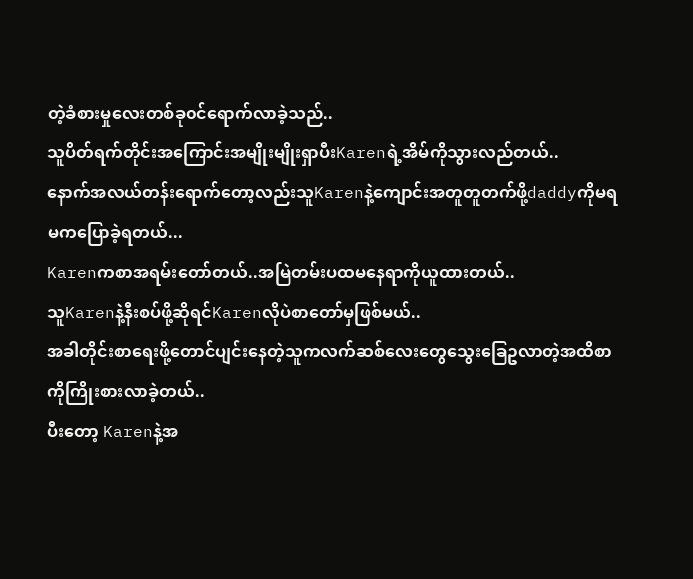တဲ့ခံစားမှုလေးတစ်ခု၀င်ရောက်လာခဲ့သည်..
သူပိတ်ရက်တိုင်းအကြောင်းအမျိုးမျိုးရှာပီးKarenရဲ့အိမ်ကိုသွားလည်တယ်..
နောက်အလယ်တန်းရောက်တော့လည်းသူKarenနဲ့ကျောင်းအတူတူတက်ဖို့daddyကိုမရမကပြောခဲ့ရတယ်...
Karenကစာအရမ်းတော်တယ်..အမြဲတမ်းပထမနေရာကိုယူထားတယ်..
သူKarenနဲ့နီးစပ်ဖို့ဆိုရင်Karenလိုပဲစာတော်မှဖြစ်မယ်..
အခါတိုင်းစာရေးဖို့တောင်ပျင်းနေတဲ့သူကလက်ဆစ်လေးတွေသွေးခြေဥလာတဲ့အထိစာကိုကြိုးစားလာခဲ့တယ်..
ပီးတော့ Karenနဲ့အ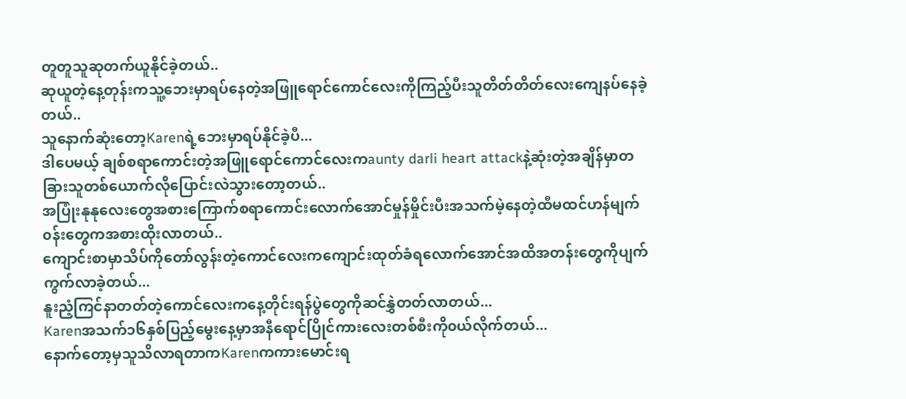တူတူသူဆုတက်ယူနိုင်ခဲ့တယ်..
ဆုယူတဲ့နေ့တုန်းကသူ့ဘေးမှာရပ်နေတဲ့အဖြူရောင်ကောင်လေးကိုကြည့်ပီးသူတိတ်တိတ်လေးကျေနပ်နေခဲ့တယ်..
သူနောက်ဆုံးတော့Karenရဲ့ဘေးမှာရပ်နိုင်ခဲ့ပီ...
ဒါပေမယ့် ချစ်စရာကောင်းတဲ့အဖြူရောင်ကောင်လေးကaunty darli heart attackနဲ့ဆုံးတဲ့အချိန်မှာတခြားသူတစ်ယောက်လိုပြောင်းလဲသွားတော့တယ်..
အပြုံးနုနုလေးတွေအစားကြောက်စရာကောင်းလောက်အောင်မှုန်မှိုင်းပီးအသက်မဲ့နေတဲ့ထီမထင်ဟန်မျက်၀န်းတွေကအစားထိုးလာတယ်..
ကျောင်းစာမှာသိပ်ကိုတော်လွန်းတဲ့ကောင်လေးကကျောင်းထုတ်ခံရလောက်အောင်အထိအတန်းတွေကိုပျက်ကွက်လာခဲ့တယ်...
နူးညံ့ကြင်နာတတ်တဲ့ကောင်လေးကနေ့တိုင်းရန်ပွဲတွေကိုဆင်နွှဲတတ်လာတယ်...
Karenအသက်၁၆နှစ်ပြည့်မွေးနေ့မှာအနီရောင်ပြိုင်ကားလေးတစ်စီးကို၀ယ်လိုက်တယ်...
နောက်တော့မှသူသိလာရတာကKarenကကားမောင်းရ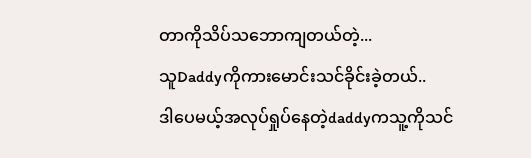တာကိုသိပ်သဘောကျတယ်တဲ့...
သူDaddyကိုကားမောင်းသင်ခိုင်းခဲ့တယ်..
ဒါပေမယ့်အလုပ်ရှုပ်နေတဲ့daddyကသူ့ကိုသင်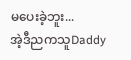မပေးခဲ့ဘူး...
အဲ့ဒီညကသူDaddy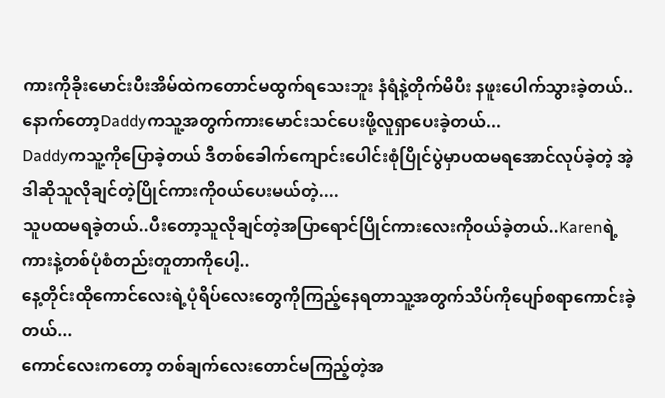ကားကိုခိုးမောင်းပီးအိမ်ထဲကတောင်မထွက်ရသေးဘူး နံရံနဲ့တိုက်မိပီး နဖူးပေါက်သွားခဲ့တယ်..
နောက်တော့Daddyကသူ့အတွက်ကားမောင်းသင်ပေးဖို့လူရှာပေးခဲ့တယ်...
Daddyကသူ့ကိုပြောခဲ့တယ် ဒီတစ်ခေါက်ကျောင်းပေါင်းစုံပြိုင်ပွဲမှာပထမရအောင်လုပ်ခဲ့တဲ့ အဲ့ဒါဆိုသူလိုချင်တဲ့ပြိုင်ကားကို၀ယ်ပေးမယ်တဲ့....
သူပထမရခဲ့တယ်..ပီးတော့သူလိုချင်တဲ့အပြာရောင်ပြိုင်ကားလေးကို၀ယ်ခဲ့တယ်..Karenရဲ့ကားနဲ့တစ်ပုံစံတည်းတူတာကိုပေါ့..
နေ့တိုင်းထိုကောင်လေးရဲ့ပုံရိပ်လေးတွေကိုကြည့်နေရတာသူ့အတွက်သိပ်ကိုပျော်စရာကောင်းခဲ့တယ်...
ကောင်လေးကတော့ တစ်ချက်လေးတောင်မကြည့်တဲ့အ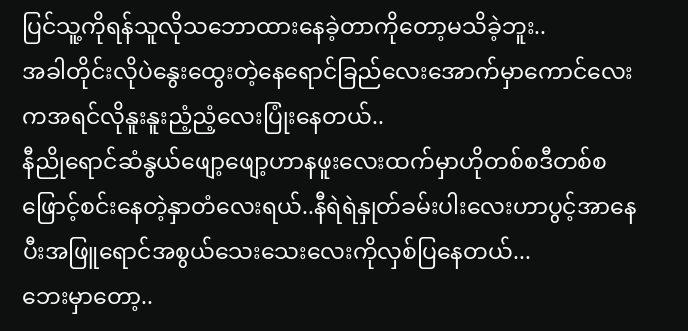ပြင်သူ့ကိုရန်သူလိုသဘောထားနေခဲ့တာကိုတော့မသိခဲ့ဘူး..
အခါတိုင်းလိုပဲနွေးထွေးတဲ့နေရောင်ခြည်လေးအောက်မှာကောင်လေးကအရင်လိုနူးနူးညံ့ညံ့လေးပြုံးနေတယ်..
နီညိုရောင်ဆံနွယ်ဖျော့ဖျော့ဟာနဖူးလေးထက်မှာဟိုတစ်စဒီတစ်စ ဖြောင့်စင်းနေတဲ့နှာတံလေးရယ်..နီရဲရဲနှုတ်ခမ်းပါးလေးဟာပွင့်အာနေပီးအဖြူရောင်အစွယ်သေးသေးလေးကိုလှစ်ပြနေတယ်...
ဘေးမှာတော့..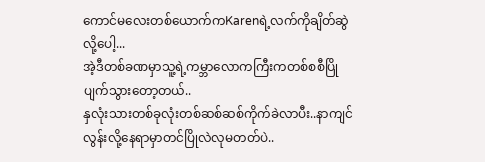ကောင်မလေးတစ်ယောက်ကKarenရဲ့လက်ကိုချိတ်ဆွဲလို့ပေါ့...
အဲ့ဒီတစ်ခဏမှာသူ့ရဲ့ကမ္ဘာလောကကြီးကတစ်စစီပြိုပျက်သွားတော့တယ်..
နှလုံးသားတစ်ခုလုံးတစ်ဆစ်ဆစ်ကိုက်ခဲလာပီး..နာကျင်လွန်းလို့နေရာမှာတင်ပြိုလဲလုမတတ်ပဲ..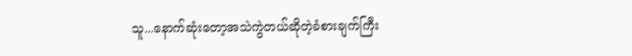သူ...နောက်ဆုံးတော့အသဲကွဲတယ်ဆိုတဲ့ခံစားချက်ကြီး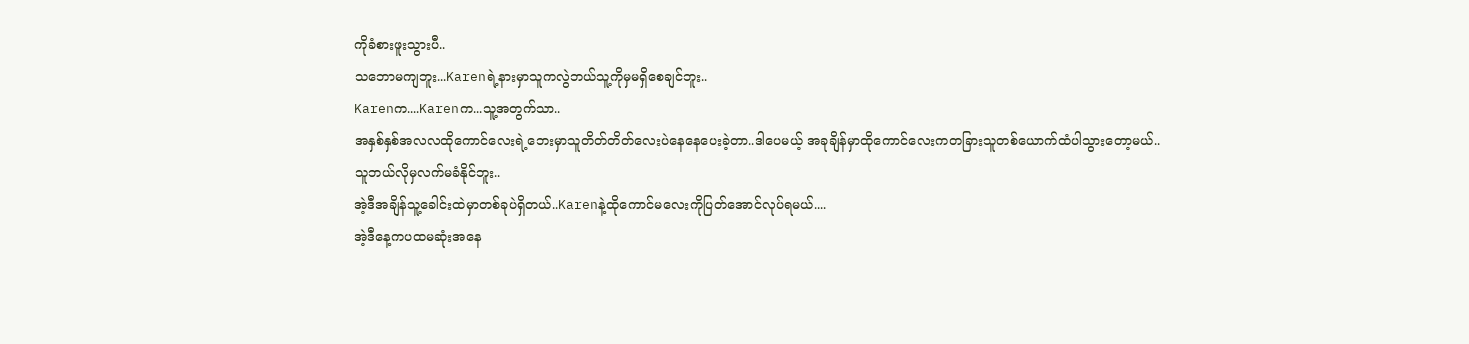ကိုခံစားဖူးသွားပီ..
သဘောမကျဘူး...Karenရဲ့နားမှာသူကလွဲဘယ်သူ့ကိုမှမရှိစေချင်ဘူး..
Karenက....Karenက...သူ့အတွက်သာ..
အနှစ်နှစ်အလလထိုကောင်လေးရဲ့ဘေးမှာသူတိတ်တိတ်လေးပဲနေနေပေးခဲ့တာ..ဒါပေမယ့် အခုချိန်မှာထိုကောင်လေးကတခြားသူတစ်ယောက်ထံပါသွားတော့မယ်..
သူဘယ်လိုမှလက်မခံနိုင်ဘူး..
အဲ့ဒီအချိန်သူ့ခေါင်းထဲမှာတစ်ခုပဲရှိတယ်..Karenနဲ့ထိုကောင်မလေးကိုပြတ်အောင်လုပ်ရမယ်....
အဲ့ဒီနေ့ကပထမဆုံးအနေ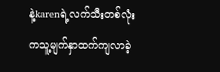နဲ့karenရဲ့လက်သီးတစ်လုံးကသူ့မျက်နှာထက်ကျလာခဲ့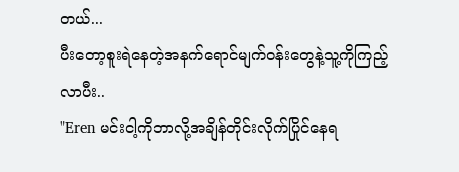တယ်...
ပီးတော့စူးရဲနေတဲ့အနက်ရောင်မျက်၀န်းတွေနဲ့သူ့ကိုကြည့်လာပီး..
"Eren မင်းငါ့ကိုဘာလို့အချိန်တိုင်းလိုက်ပြိုင်နေရ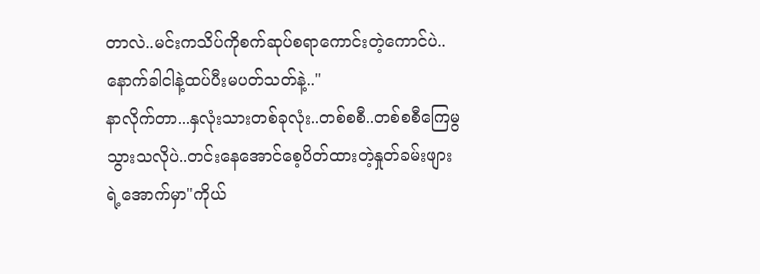တာလဲ..မင်းကသိပ်ကိုစက်ဆုပ်စရာကောင်းတဲ့ကောင်ပဲ..နောက်ခါငါနဲ့ထပ်ပီးမပတ်သတ်နဲ့.."
နာလိုက်တာ...နှလုံးသားတစ်ခုလုံး..တစ်စစီ..တစ်စစီကြေမွသွားသလိုပဲ..တင်းနေအောင်စေ့ပိတ်ထားတဲ့နှုတ်ခမ်းဖျားရဲ့အောက်မှာ"ကိုယ်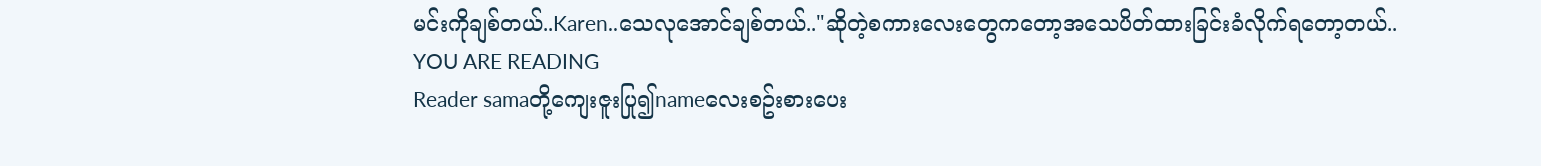မင်းကိုချစ်တယ်..Karen..သေလုအောင်ချစ်တယ်.."ဆိုတဲ့စကားလေးတွေကတော့အသေပိတ်ထားခြင်းခံလိုက်ရတော့တယ်..
YOU ARE READING
Reader samaတို့ကျေးဇူးပြု၍nameလေးစဥ်းစားပေး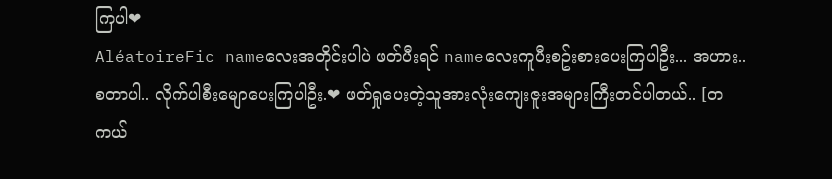ကြပါ❤
AléatoireFic nameလေးအတိုင်းပါပဲ ဖတ်ပီးရင် nameလေးကူပီးစဥ်းစားပေးကြပါဦး... အဟား..စတာပါ.. လိုက်ပါစီးမျောပေးကြပါဦး.❤ ဖတ်ရှုပေးတဲ့သူအားလုံးကျေးဇူးအများကြီးတင်ပါတယ်.. [တကယ်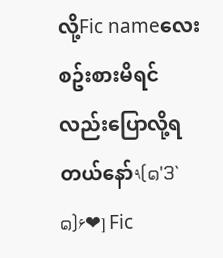လို့Fic nameလေးစဥ်းစားမိရင်လည်းပြောလို့ရတယ်နော်٩(๑'3`๑)۶❤] Fic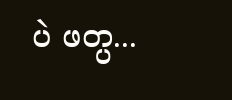ပဲ ဖတ္ပ...